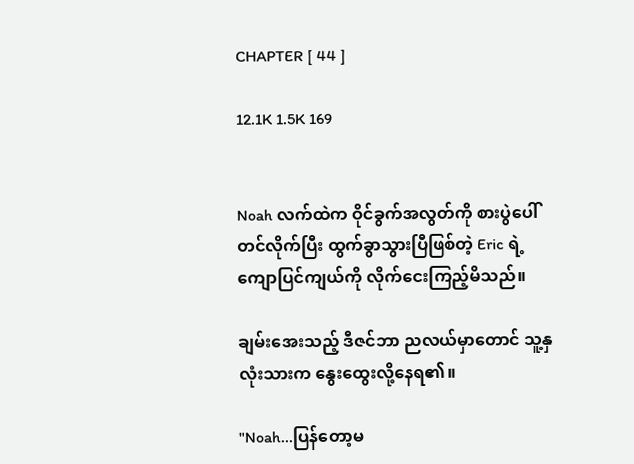CHAPTER [ 44 ]

12.1K 1.5K 169


Noah လက်ထဲက ဝိုင်ခွက်အလွတ်ကို စားပွဲပေါ် တင်လိုက်ပြီး ထွက်ခွာသွားပြီဖြစ်တဲ့ Eric ရဲ့ ကျောပြင်ကျယ်ကို လိုက်ငေးကြည့်မိသည်။

ချမ်းအေးသည့် ဒီဇင်ဘာ ညလယ်မှာတောင် သူ့နှလုံးသားက နွေးထွေးလို့နေရ၏။

"Noah...ပြန်တော့မ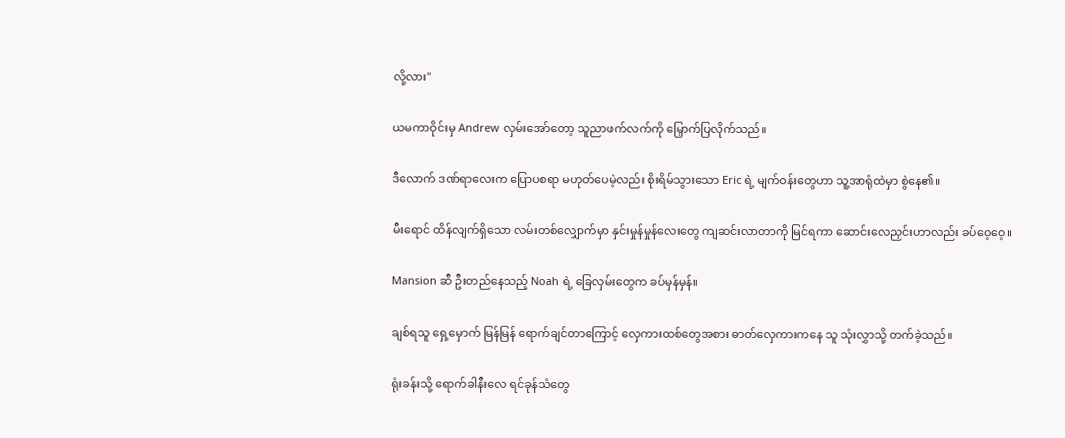လို့လား"

ယမကာဝိုင်းမှ Andrew လှမ်းအော်တော့ သူညာဖက်လက်ကို မြှောက်ပြလိုက်သည်။

ဒီလောက် ဒဏ်ရာလေးက ပြောပစရာ မဟုတ်ပေမဲ့လည်း စိုးရိမ်သွားသော Eric ရဲ့ မျက်ဝန်းတွေဟာ သူ့အာရုံထဲမှာ စွဲနေ၏။

မီးရောင် ထိန်လျက်ရှိသော လမ်းတစ်လျှောက်မှာ နှင်းမှုန်မှုန်လေးတွေ ကျဆင်းလာတာကို မြင်ရကာ ဆောင်းလေညှင်းဟာလည်း ခပ်ဝေ့ဝေ့။

Mansion ဆီ ဦးတည်နေသည့် Noah ရဲ့ ခြေလှမ်းတွေက ခပ်မှန်မှန်။

ချစ်ရသူ ရှေ့မှောက် မြန်မြန် ရောက်ချင်တာကြောင့် လှေကားထစ်တွေအစား ဓာတ်လှေကားကနေ သူ သုံးလွှာသို့ တက်ခဲ့သည်။

ရုံးခန်းသို့ ရောက်ခါနီးလေ ရင်ခုန်သံတွေ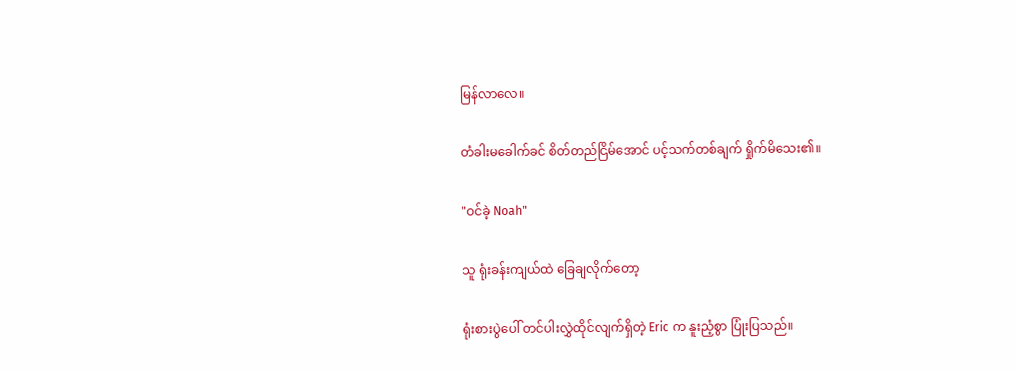မြန်လာလေ။

တံခါးမခေါက်ခင် စိတ်တည်ငြိမ်အောင် ပင့်သက်တစ်ချက် ရှိုက်မိသေး၏။

"ဝင်ခဲ့ Noah"

သူ ရုံးခန်းကျယ်ထဲ ခြေချလိုက်တော့

ရုံးစားပွဲပေါ် တင်ပါးလွှဲထိုင်လျက်ရှိတဲ့ Eric က နူးညံ့စွာ ပြုံးပြသည်။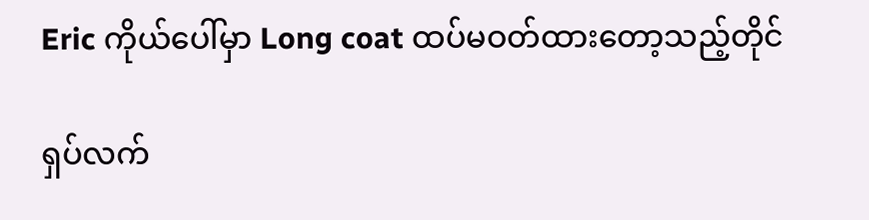Eric ကိုယ်ပေါ်မှာ Long coat ထပ်မဝတ်ထားတော့သည့်တိုင်

ရှပ်လက်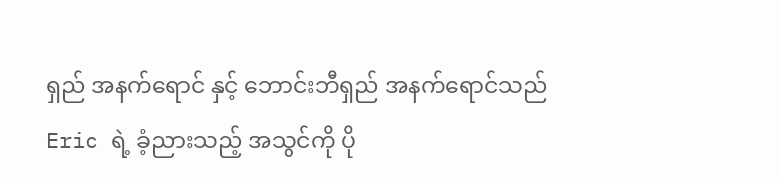ရှည် အနက်ရောင် နှင့် ဘောင်းဘီရှည် အနက်ရောင်သည် Eric ရဲ့ ခံ့ညားသည့် အသွင်ကို ပို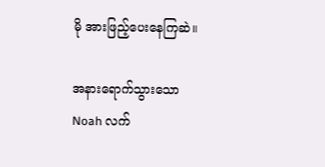မို အားဖြည့်ပေးနေကြဆဲ။

အနားရောက်သွားသော Noah လက်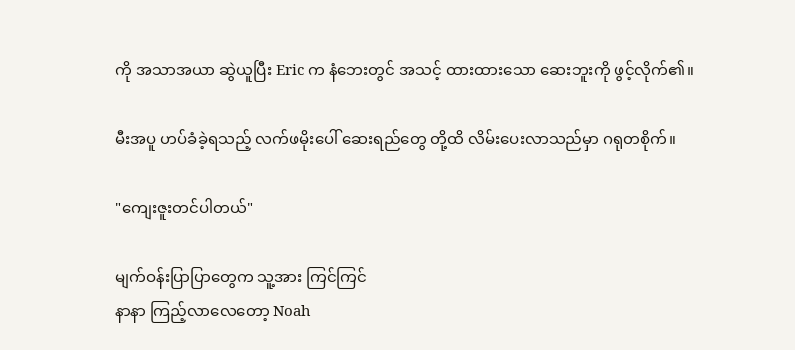ကို အသာအယာ ဆွဲယူပြီး Eric က နံဘေးတွင် အသင့် ထားထားသော ဆေးဘူးကို ဖွင့်လိုက်၏။

မီးအပူ ဟပ်ခံခဲ့ရသည့် လက်ဖမိုးပေါ် ဆေးရည်တွေ တို့ထိ လိမ်းပေးလာသည်မှာ ဂရုတစိုက်။

"ကျေးဇူးတင်ပါတယ်"

မျက်ဝန်းပြာပြာတွေက သူ့အား ကြင်ကြင်
နာနာ ကြည့်လာလေတော့ Noah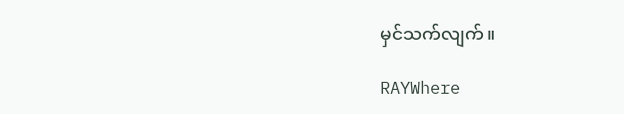မှင်သက်လျက်။

RAYWhere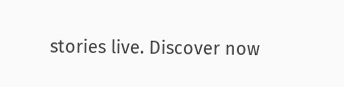stories live. Discover now